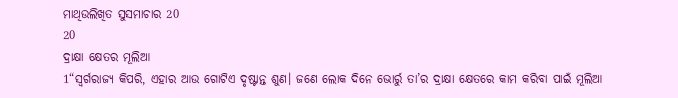ମାଥିଉଲିଖିତ ସୁସମାଚାର 20
20
ଦ୍ରାକ୍ଷା କ୍ଷେତର ମୂଲିଆ
1“ସ୍ୱର୍ଗରାଜ୍ୟ କିପରି, ଏହାର ଆଉ ଗୋଟିଏ ଦୃଷ୍ଟାନ୍ତ ଶୁଣ। ଜଣେ ଲୋକ ଦିନେ ଭୋର୍ରୁ ତା’ର ଦ୍ରାକ୍ଷା କ୍ଷେତରେ କାମ କରିବା ପାଇଁ ମୂଲିଆ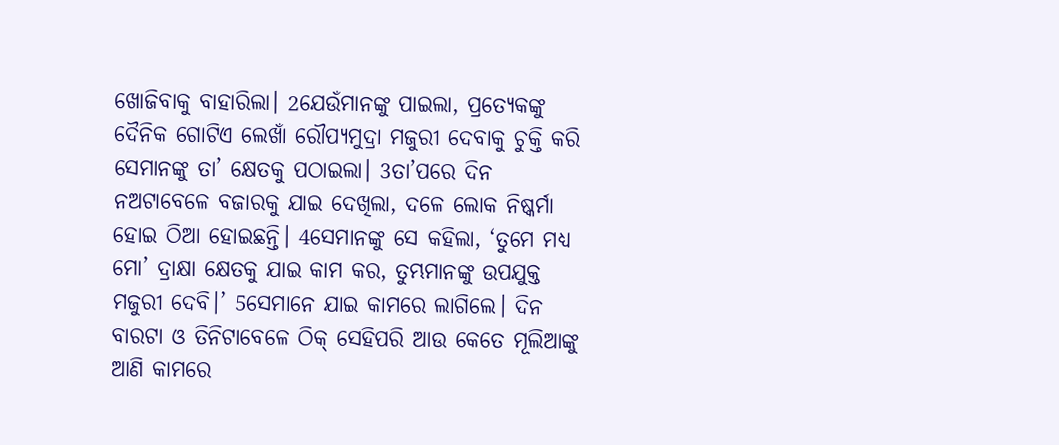ଖୋଜିବାକୁ ବାହାରିଲା। 2ଯେଉଁମାନଙ୍କୁ ପାଇଲା, ପ୍ରତ୍ୟେକଙ୍କୁ ଦୈନିକ ଗୋଟିଏ ଲେଖାଁ ରୌପ୍ୟମୁଦ୍ରା ମଜୁରୀ ଦେବାକୁ ଚୁକ୍ତି କରି ସେମାନଙ୍କୁ ତା’ କ୍ଷେତକୁ ପଠାଇଲା। 3ତା’ପରେ ଦିନ ନଅଟାବେଳେ ବଜାରକୁ ଯାଇ ଦେଖିଲା, ଦଳେ ଲୋକ ନିଷ୍କର୍ମା ହୋଇ ଠିଆ ହୋଇଛନ୍ତି। 4ସେମାନଙ୍କୁ ସେ କହିଲା, ‘ତୁମେ ମଧ୍ୟ ମୋ’ ଦ୍ରାକ୍ଷା କ୍ଷେତକୁ ଯାଇ କାମ କର, ତୁମ୍ଭମାନଙ୍କୁ ଉପଯୁକ୍ତ ମଜୁରୀ ଦେବି।’ 5ସେମାନେ ଯାଇ କାମରେ ଲାଗିଲେ। ଦିନ ବାରଟା ଓ ତିନିଟାବେଳେ ଠିକ୍ ସେହିପରି ଆଉ କେତେ ମୂଲିଆଙ୍କୁ ଆଣି କାମରେ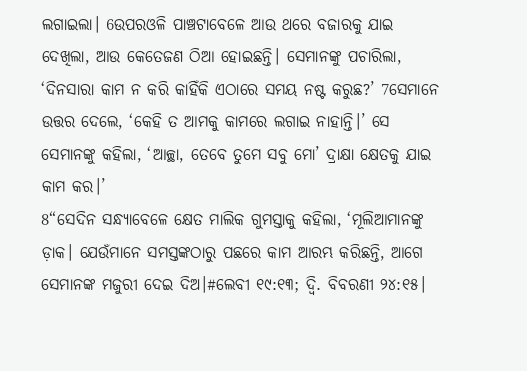ଲଗାଇଲା। 6ଉପରଓଳି ପାଞ୍ଚଟାବେଳେ ଆଉ ଥରେ ବଜାରକୁ ଯାଇ ଦେଖିଲା, ଆଉ କେତେଜଣ ଠିଆ ହୋଇଛନ୍ତି। ସେମାନଙ୍କୁ ପଚାରିଲା, ‘ଦିନସାରା କାମ ନ କରି କାହିଁକି ଏଠାରେ ସମୟ ନଷ୍ଟ କରୁଛ?’ 7ସେମାନେ ଉତ୍ତର ଦେଲେ, ‘କେହି ତ ଆମକୁ କାମରେ ଲଗାଇ ନାହାନ୍ତି।’ ସେ ସେମାନଙ୍କୁ କହିଲା, ‘ଆଚ୍ଛା, ତେବେ ତୁମେ ସବୁ ମୋ’ ଦ୍ରାକ୍ଷା କ୍ଷେତକୁ ଯାଇ କାମ କର।’
8“ସେଦିନ ସନ୍ଧ୍ୟାବେଳେ କ୍ଷେତ ମାଲିକ ଗୁମସ୍ତାକୁ କହିଲା, ‘ମୂଲିଆମାନଙ୍କୁ ଡ଼ାକ। ଯେଉଁମାନେ ସମସ୍ତଙ୍କଠାରୁ ପଛରେ କାମ ଆରମ୍ଭ କରିଛନ୍ତି, ଆଗେ ସେମାନଙ୍କ ମଜୁରୀ ଦେଇ ଦିଅ।#ଲେବୀ ୧୯:୧୩; ଦ୍ୱି. ବିବରଣୀ ୨୪:୧୫।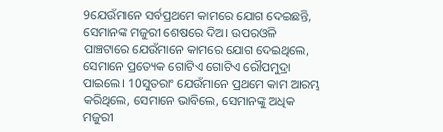9ଯେଉଁମାନେ ସର୍ବପ୍ରଥମେ କାମରେ ଯୋଗ ଦେଇଛନ୍ତି, ସେମାନଙ୍କ ମଜୁରୀ ଶେଷରେ ଦିଅ। ଉପରଓଳି ପାଞ୍ଚଟାରେ ଯେଉଁମାନେ କାମରେ ଯୋଗ ଦେଇଥିଲେ, ସେମାନେ ପ୍ରତ୍ୟେକ ଗୋଟିଏ ଗୋଟିଏ ରୌପମୁଦ୍ରା ପାଇଲେ। 10ସୁତରାଂ ଯେଉଁମାନେ ପ୍ରଥମେ କାମ ଆରମ୍ଭ କରିଥିଲେ, ସେମାନେ ଭାବିଲେ, ସେମାନଙ୍କୁ ଅଧିକ ମଜୁରୀ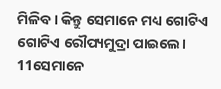ମିଳିବ। କିନ୍ତୁ ସେମାନେ ମଧ୍ୟ ଗୋଟିଏ ଗୋଟିଏ ରୌପ୍ୟମୁଦ୍ରା ପାଇଲେ। 11ସେମାନେ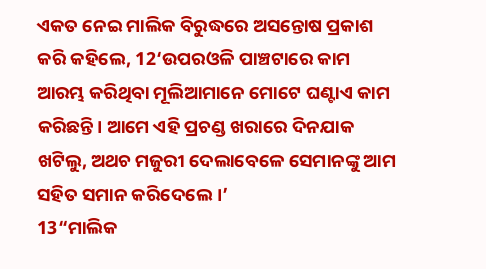ଏକତ ନେଇ ମାଲିକ ବିରୁଦ୍ଧରେ ଅସନ୍ତୋଷ ପ୍ରକାଶ କରି କହିଲେ, 12‘ଉପରଓଳି ପାଞ୍ଚଟାରେ କାମ ଆରମ୍ଭ କରିଥିବା ମୂଲିଆମାନେ ମୋଟେ ଘଣ୍ଟାଏ କାମ କରିଛନ୍ତି। ଆମେ ଏହି ପ୍ରଚଣ୍ଡ ଖରାରେ ଦିନଯାକ ଖଟିଲୁ, ଅଥଚ ମଜୁରୀ ଦେଲାବେଳେ ସେମାନଙ୍କୁ ଆମ ସହିତ ସମାନ କରିଦେଲେ।’
13“ମାଲିକ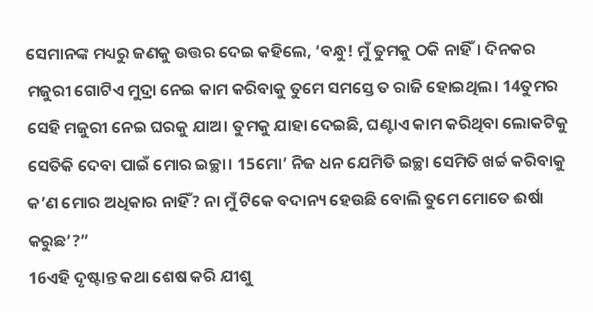ସେମାନଙ୍କ ମଧ୍ୟରୁ ଜଣକୁ ଉତ୍ତର ଦେଇ କହିଲେ, ‘ବନ୍ଧୁ! ମୁଁ ତୁମକୁ ଠକି ନାହିଁ। ଦିନକର ମଜୁରୀ ଗୋଟିଏ ମୁଦ୍ରା ନେଇ କାମ କରିବାକୁ ତୁମେ ସମସ୍ତେ ତ ରାଜି ହୋଇଥିଲ। 14ତୁମର ସେହି ମଜୁରୀ ନେଇ ଘରକୁ ଯାଅ। ତୁମକୁ ଯାହା ଦେଇଛି, ଘଣ୍ଟାଏ କାମ କରିଥିବା ଲୋକଟିକୁ ସେତିକି ଦେବା ପାଇଁ ମୋର ଇଚ୍ଛା। 15ମୋ’ ନିଜ ଧନ ଯେମିତି ଇଚ୍ଛା ସେମିତି ଖର୍ଚ୍ଚ କରିବାକୁ କ’ଣ ମୋର ଅଧିକାର ନାହିଁ? ନା ମୁଁ ଟିକେ ବଦାନ୍ୟ ହେଉଛି ବୋଲି ତୁମେ ମୋତେ ଈର୍ଷା କରୁଛ’?”
16ଏହି ଦୃଷ୍ଟାନ୍ତ କଥା ଶେଷ କରି ଯୀଶୁ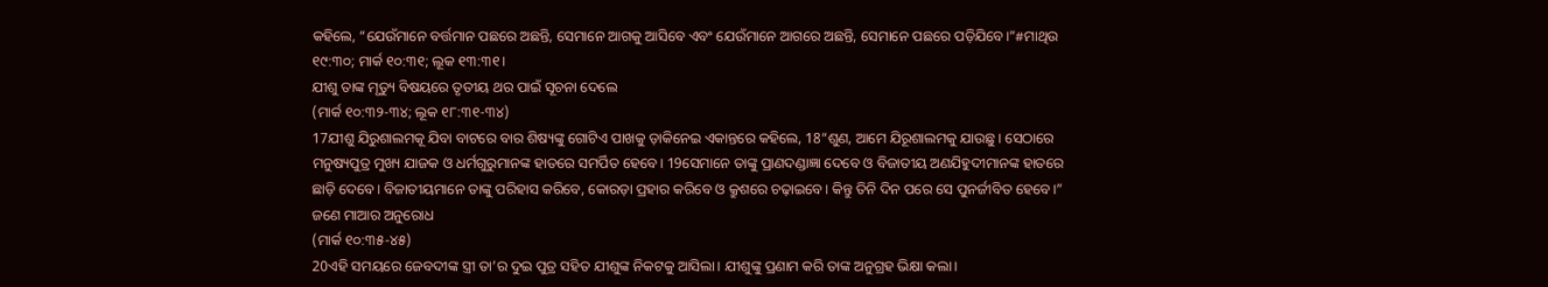କହିଲେ, “ଯେଉଁମାନେ ବର୍ତ୍ତମାନ ପଛରେ ଅଛନ୍ତି, ସେମାନେ ଆଗକୁ ଆସିବେ ଏବଂ ଯେଉଁମାନେ ଆଗରେ ଅଛନ୍ତି, ସେମାନେ ପଛରେ ପଡ଼ିଯିବେ।”#ମାଥିଉ ୧୯:୩୦; ମାର୍କ ୧୦:୩୧; ଲୂକ ୧୩:୩୧।
ଯୀଶୁ ତାଙ୍କ ମୃତ୍ୟୁ ବିଷୟରେ ତୃତୀୟ ଥର ପାଇଁ ସୂଚନା ଦେଲେ
(ମାର୍କ ୧୦:୩୨-୩୪; ଲୂକ ୧୮:୩୧-୩୪)
17ଯୀଶୁ ଯିରୁଶାଲମକୂ ଯିବା ବାଟରେ ବାର ଶିଷ୍ୟଙ୍କୁ ଗୋଟିଏ ପାଖକୁ ଡ଼ାକିନେଇ ଏକାନ୍ତରେ କହିଲେ, 18“ଶୁଣ, ଆମେ ଯିରୂଶାଲମକୁ ଯାଉଛୁ। ସେଠାରେ ମନୁଷ୍ୟପୁତ୍ର ମୁଖ୍ୟ ଯାଜକ ଓ ଧର୍ମଗୁରୁମାନଙ୍କ ହାତରେ ସମର୍ପିତ ହେବେ। 19ସେମାନେ ତାଙ୍କୁ ପ୍ରାଣଦଣ୍ଡାଜ୍ଞା ଦେବେ ଓ ବିଜାତୀୟ ଅଣଯିହୁଦୀମାନଙ୍କ ହାତରେ ଛାଡ଼ି ଦେବେ। ବିଜାତୀୟମାନେ ତାଙ୍କୁ ପରିହାସ କରିବେ, କୋରଡ଼ା ପ୍ରହାର କରିବେ ଓ କ୍ରୁଶରେ ଚଢ଼ାଇବେ। କିନ୍ତୁ ତିନି ଦିନ ପରେ ସେ ପୁନର୍ଜୀବିତ ହେବେ।”
ଜଣେ ମାଆର ଅନୁରୋଧ
(ମାର୍କ ୧୦:୩୫-୪୫)
20ଏହି ସମୟରେ ଜେବଦୀଙ୍କ ସ୍ତ୍ରୀ ତା’ର ଦୁଇ ପୁତ୍ର ସହିତ ଯୀଶୁଙ୍କ ନିକଟକୁ ଆସିଲା। ଯୀଶୁଙ୍କୁ ପ୍ରଣାମ କରି ତାଙ୍କ ଅନୁଗ୍ରହ ଭିକ୍ଷା କଲା।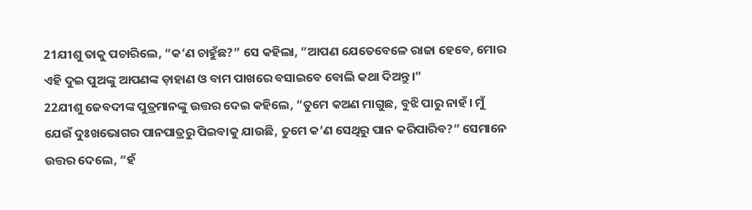21ଯୀଶୁ ତାକୁ ପଚାରିଲେ, “କ’ଣ ଚାହୁଁଛ?” ସେ କହିଲା, “ଆପଣ ଯେତେବେଳେ ରାଜା ହେବେ, ମୋର ଏହି ଦୁଇ ପୁଅଙ୍କୁ ଆପଣଙ୍କ ଡ଼ାହାଣ ଓ ବାମ ପାଖରେ ବସାଇବେ ବୋଲି କଥା ଦିଅନ୍ତୁ।”
22ଯୀଶୁ ଜେବଦୀଙ୍କ ପୁତ୍ରମାନଙ୍କୁ ଉତ୍ତର ଦେଇ କହିଲେ, “ତୁମେ କଅଣ ମାଗୁଛ, ବୁଝି ପାରୁ ନାହଁ। ମୁଁ ଯେଉଁ ଦୁଃଖଭୋଗର ପାନପାତ୍ରରୁ ପିଇବାକୁ ଯାଉଛି, ତୁମେ କ’ଣ ସେଥିରୁ ପାନ କରିପାରିବ?” ସେମାନେ ଉତ୍ତର ଦେଲେ, “ହଁ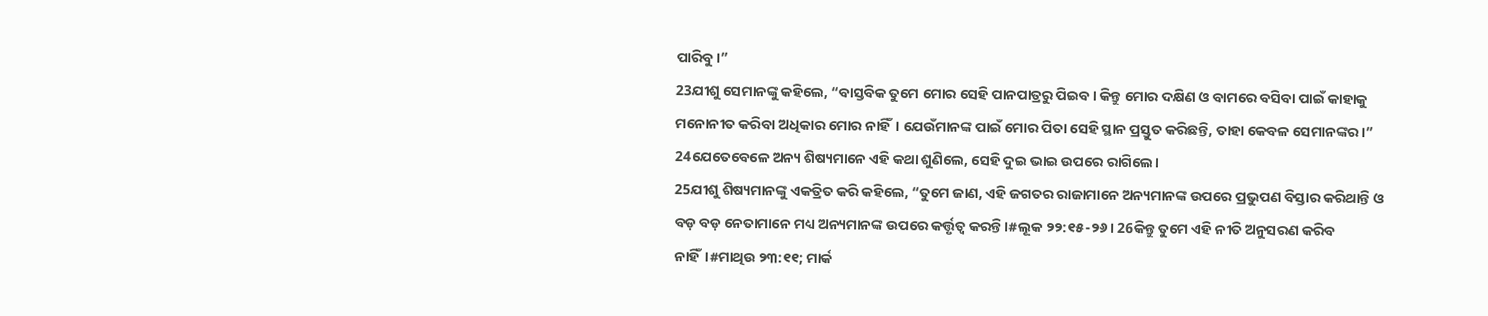ପାରିବୁ।”
23ଯୀଶୁ ସେମାନଙ୍କୁ କହିଲେ, “ବାସ୍ତବିକ ତୁମେ ମୋର ସେହି ପାନପାତ୍ରରୁ ପିଇବ। କିନ୍ତୁ ମୋର ଦକ୍ଷିଣ ଓ ବାମରେ ବସିବା ପାଇଁ କାହାକୁ ମନୋନୀତ କରିବା ଅଧିକାର ମୋର ନାହିଁ। ଯେଉଁମାନଙ୍କ ପାଇଁ ମୋର ପିତା ସେହି ସ୍ଥାନ ପ୍ରସ୍ତୁତ କରିଛନ୍ତି, ତାହା କେବଳ ସେମାନଙ୍କର।”
24ଯେତେବେଳେ ଅନ୍ୟ ଶିଷ୍ୟମାନେ ଏହି କଥା ଶୁଣିଲେ, ସେହି ଦୁଇ ଭାଇ ଉପରେ ରାଗିଲେ।
25ଯୀଶୁ ଶିଷ୍ୟମାନଙ୍କୁ ଏକତ୍ରିତ କରି କହିଲେ, “ତୁମେ ଜାଣ, ଏହି ଜଗତର ରାଜାମାନେ ଅନ୍ୟମାନଙ୍କ ଉପରେ ପ୍ରଭୁପଣ ବିସ୍ତାର କରିଥାନ୍ତି ଓ ବଡ଼ ବଡ଼ ନେତାମାନେ ମଧ୍ୟ ଅନ୍ୟମାନଙ୍କ ଉପରେ କର୍ତ୍ତୃତ୍ୱ କରନ୍ତି।#ଲୂକ ୨୨:୧୫-୨୬। 26କିନ୍ତୁ ତୁମେ ଏହି ନୀତି ଅନୁସରଣ କରିବ ନାହିଁ।#ମାଥିଉ ୨୩:୧୧; ମାର୍କ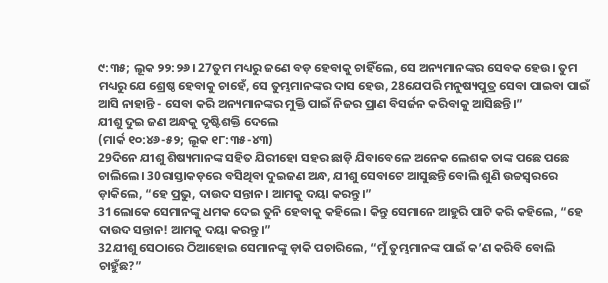୯:୩୫; ଲୂକ ୨୨:୨୬। 27ତୁମ ମଧ୍ୟରୁ ଜଣେ ବଡ଼ ହେବାକୁ ଚାହିଁଲେ, ସେ ଅନ୍ୟମାନଙ୍କର ସେବକ ହେଉ। ତୁମ ମଧ୍ୟରୁ ଯେ ଶ୍ରେଷ୍ଠ ହେବାକୁ ଚାହେଁ, ସେ ତୁମ୍ଭମାନଙ୍କର ଦାସ ହେଉ, 28ଯେପରି ମନୁଷ୍ୟପୁତ୍ର ସେବା ପାଇବା ପାଇଁ ଆସି ନାହାନ୍ତି - ସେବା କରି ଅନ୍ୟମାନଙ୍କର ମୁକ୍ତି ପାଇଁ ନିଜର ପ୍ରାଣ ବିସର୍ଜନ କରିବାକୁ ଆସିଛନ୍ତି।”
ଯୀଶୁ ଦୁଇ ଜଣ ଅନ୍ଧକୁ ଦୃଷ୍ଟିଶକ୍ତି ଦେଲେ
(ମାର୍କ ୧୦:୪୬-୫୨; ଲୂକ ୧୮:୩୫-୪୩)
29ଦିନେ ଯୀଶୁ ଶିଷ୍ୟମାନଙ୍କ ସହିତ ଯିରୀହୋ ସହର ଛାଡ଼ି ଯିବାବେଳେ ଅନେକ ଲେଶକ ତାଙ୍କ ପଛେ ପଛେ ଚାଲିଲେ। 30ରାସ୍ତାକଡ଼ରେ ବସିଥିବା ଦୁଇଜଣ ଅନ୍ଧ, ଯୀଶୁ ସେବାଟେ ଆସୁଛନ୍ତି ବୋଲି ଶୁଣି ଉଚ୍ଚସ୍ୱରରେ ଡ଼ାକିଲେ, “ହେ ପ୍ରଭୁ, ଦାଉଦ ସନ୍ତାନ। ଆମକୁ ଦୟା କରନ୍ତୁ।”
31ଲୋକେ ସେମାନଙ୍କୁ ଧମକ ଦେଇ ତୁନି ହେବାକୁ କହିଲେ। କିନ୍ତୁ ସେମାନେ ଆହୁରି ପାଟି କରି କହିଲେ, “ହେ ଦାଉଦ ସନ୍ତାନ! ଆମକୁ ଦୟା କରନ୍ତୁ।”
32ଯୀଶୁ ସେଠାରେ ଠିଆହୋଇ ସେମାନଙ୍କୁ ଡ଼ାକି ପଚାରିଲେ, “ମୁଁ ତୁମ୍ଭମାନଙ୍କ ପାଇଁ କ’ଣ କରିବି ବୋଲି ଚାହୁଁଛ?”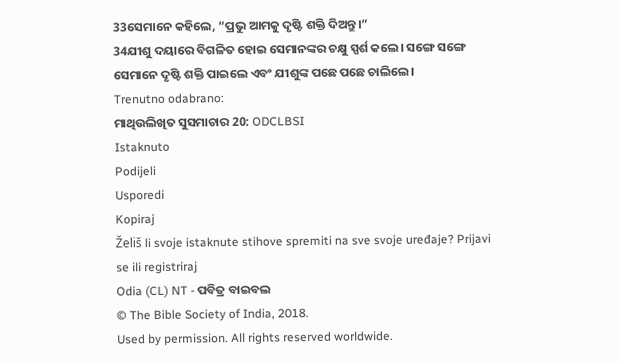33ସେମାନେ କହିଲେ, “ପ୍ରଭୁ ଆମକୁ ଦୃଷ୍ଟି ଶକ୍ତି ଦିଅନ୍ତୁ।”
34ଯୀଶୁ ଦୟାରେ ବିଗଳିତ ହୋଇ ସେମାନଙ୍କର ଚକ୍ଷୁ ସ୍ପର୍ଶ କଲେ। ସଙ୍ଗେ ସଙ୍ଗେ ସେମାନେ ଦୃଷ୍ଟି ଶକ୍ତି ପାଇଲେ ଏବଂ ଯୀଶୁଙ୍କ ପଛେ ପଛେ ଚାଲିଲେ।
Trenutno odabrano:
ମାଥିଉଲିଖିତ ସୁସମାଚାର 20: ODCLBSI
Istaknuto
Podijeli
Usporedi
Kopiraj
Želiš li svoje istaknute stihove spremiti na sve svoje uređaje? Prijavi se ili registriraj
Odia (CL) NT - ପବିତ୍ର ବାଇବଲ
© The Bible Society of India, 2018.
Used by permission. All rights reserved worldwide.